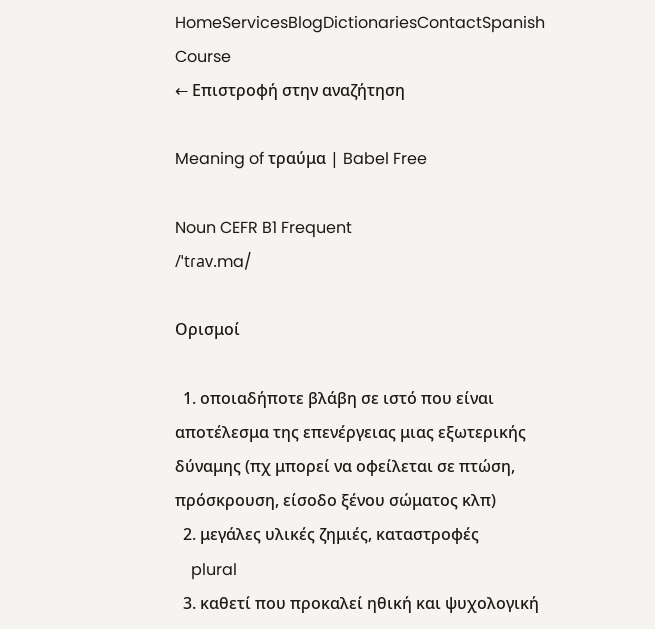HomeServicesBlogDictionariesContactSpanish Course
← Επιστροφή στην αναζήτηση

Meaning of τραύμα | Babel Free

Noun CEFR B1 Frequent
/ˈtɾav.ma/

Ορισμοί

  1. οποιαδήποτε βλάβη σε ιστό που είναι αποτέλεσμα της επενέργειας μιας εξωτερικής δύναμης (πχ μπορεί να οφείλεται σε πτώση, πρόσκρουση, είσοδο ξένου σώματος κλπ)
  2. μεγάλες υλικές ζημιές, καταστροφές
    plural
  3. καθετί που προκαλεί ηθική και ψυχολογική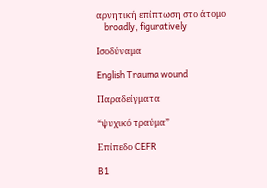αρνητική επίπτωση στο άτομο
    broadly, figuratively

Ισοδύναμα

English Trauma wound

Παραδείγματα

“ψυχικό τραύμα”

Επίπεδο CEFR

B1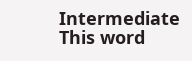Intermediate
This word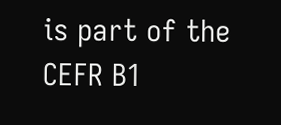is part of the CEFR B1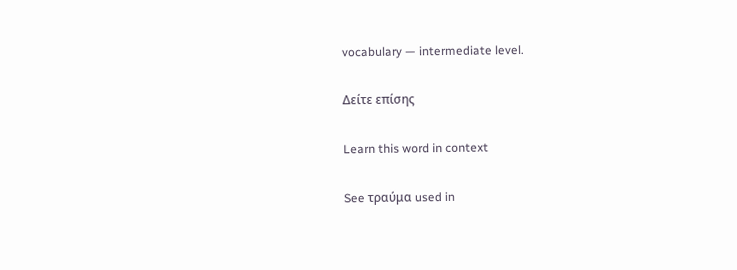vocabulary — intermediate level.

Δείτε επίσης

Learn this word in context

See τραύμα used in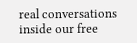real conversations inside our free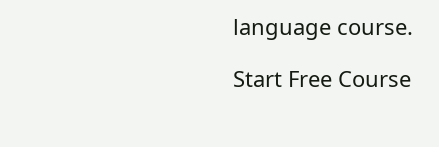language course.

Start Free Course